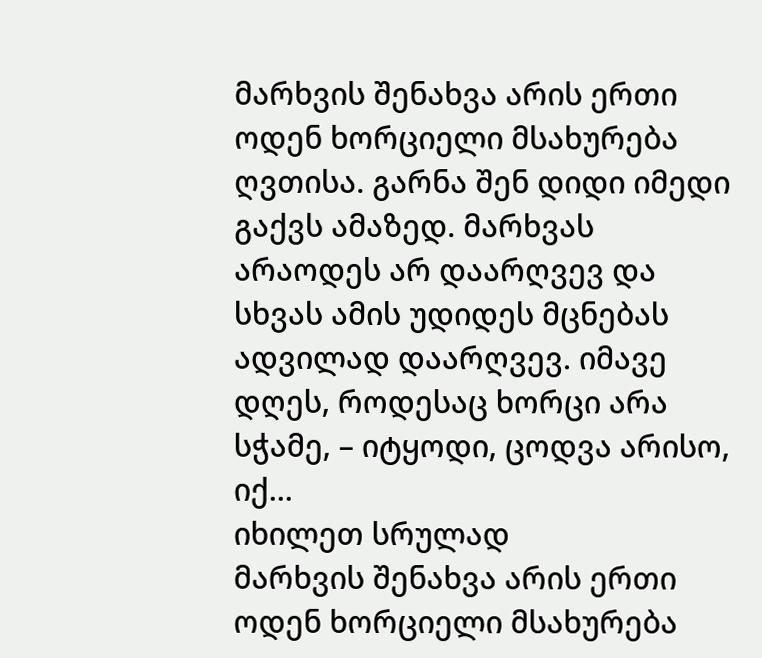მარხვის შენახვა არის ერთი ოდენ ხორციელი მსახურება ღვთისა. გარნა შენ დიდი იმედი გაქვს ამაზედ. მარხვას არაოდეს არ დაარღვევ და სხვას ამის უდიდეს მცნებას ადვილად დაარღვევ. იმავე დღეს, როდესაც ხორცი არა სჭამე, – იტყოდი, ცოდვა არისო, იქ...
იხილეთ სრულად
მარხვის შენახვა არის ერთი ოდენ ხორციელი მსახურება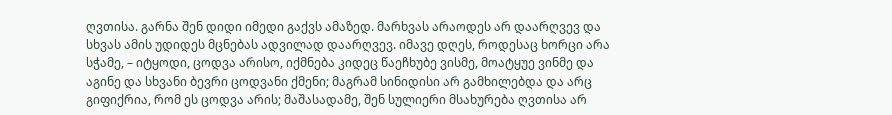ღვთისა. გარნა შენ დიდი იმედი გაქვს ამაზედ. მარხვას არაოდეს არ დაარღვევ და სხვას ამის უდიდეს მცნებას ადვილად დაარღვევ. იმავე დღეს, როდესაც ხორცი არა სჭამე, – იტყოდი, ცოდვა არისო, იქმნება კიდეც წაეჩხუბე ვისმე, მოატყუე ვინმე და აგინე და სხვანი ბევრი ცოდვანი ქმენი; მაგრამ სინიდისი არ გამხილებდა და არც გიფიქრია, რომ ეს ცოდვა არის; მაშასადამე, შენ სულიერი მსახურება ღვთისა არ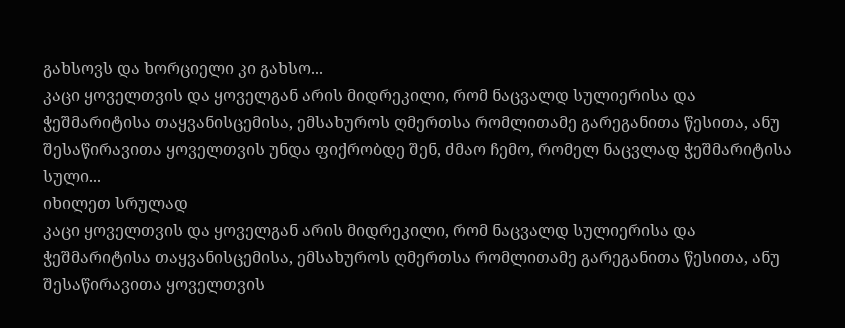გახსოვს და ხორციელი კი გახსო...
კაცი ყოველთვის და ყოველგან არის მიდრეკილი, რომ ნაცვალდ სულიერისა და ჭეშმარიტისა თაყვანისცემისა, ემსახუროს ღმერთსა რომლითამე გარეგანითა წესითა, ანუ შესაწირავითა ყოველთვის უნდა ფიქრობდე შენ, ძმაო ჩემო, რომელ ნაცვლად ჭეშმარიტისა სული...
იხილეთ სრულად
კაცი ყოველთვის და ყოველგან არის მიდრეკილი, რომ ნაცვალდ სულიერისა და ჭეშმარიტისა თაყვანისცემისა, ემსახუროს ღმერთსა რომლითამე გარეგანითა წესითა, ანუ შესაწირავითა ყოველთვის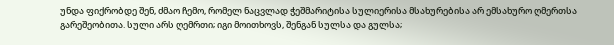უნდა ფიქრობდე შენ, ძმაო ჩემო, რომელ ნაცვლად ჭეშმარიტისა სულიერისა მსახურებისა არ ემსახურო ღმერთსა გარეშეობითა. სული არს ღემრთი; იგი მოითხოვს, შენგან სულსა და გულსა;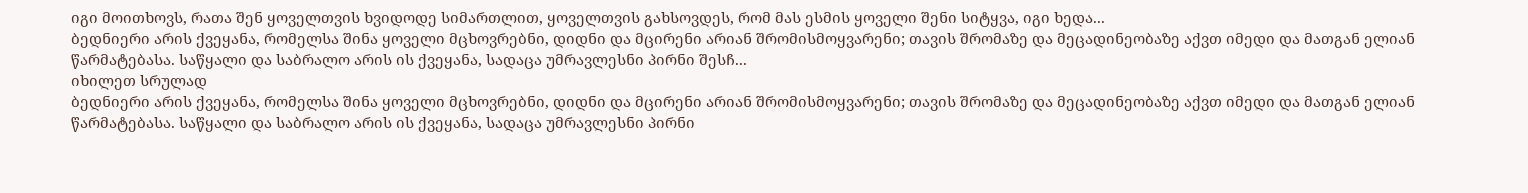იგი მოითხოვს, რათა შენ ყოველთვის ხვიდოდე სიმართლით, ყოველთვის გახსოვდეს, რომ მას ესმის ყოველი შენი სიტყვა, იგი ხედა...
ბედნიერი არის ქვეყანა, რომელსა შინა ყოველი მცხოვრებნი, დიდნი და მცირენი არიან შრომისმოყვარენი; თავის შრომაზე და მეცადინეობაზე აქვთ იმედი და მათგან ელიან წარმატებასა. საწყალი და საბრალო არის ის ქვეყანა, სადაცა უმრავლესნი პირნი შესჩ...
იხილეთ სრულად
ბედნიერი არის ქვეყანა, რომელსა შინა ყოველი მცხოვრებნი, დიდნი და მცირენი არიან შრომისმოყვარენი; თავის შრომაზე და მეცადინეობაზე აქვთ იმედი და მათგან ელიან წარმატებასა. საწყალი და საბრალო არის ის ქვეყანა, სადაცა უმრავლესნი პირნი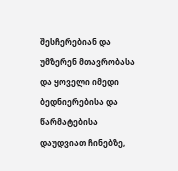შესჩერებიან და უმზერენ მთავრობასა და ყოველი იმედი ბედნიერებისა და წარმატებისა დაუდვიათ ჩინებზე,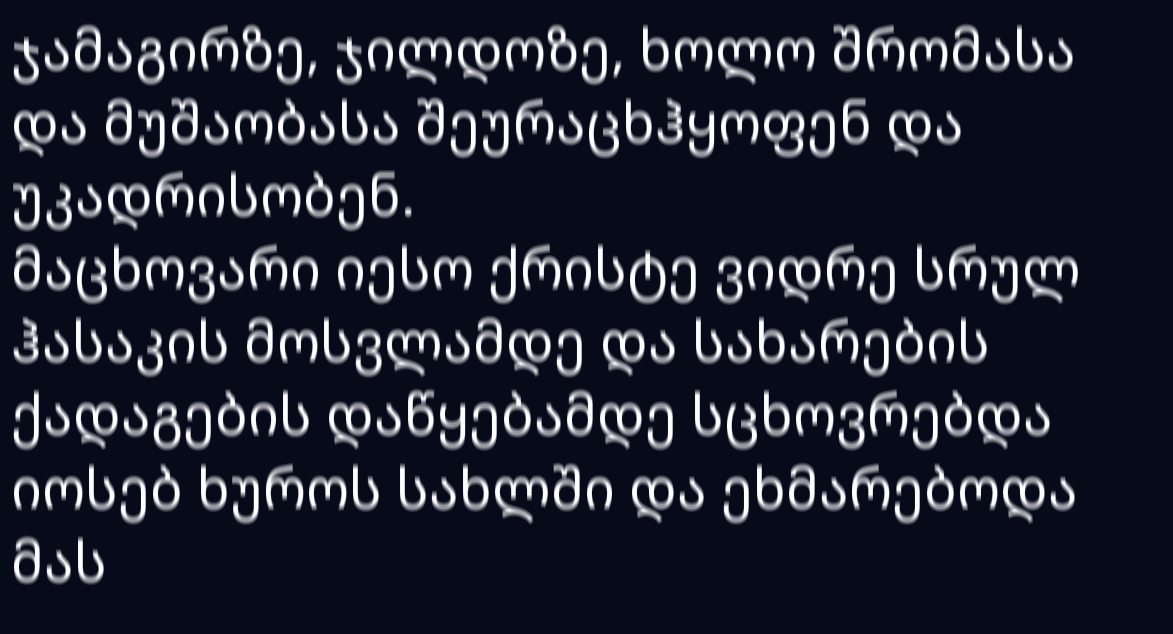ჯამაგირზე, ჯილდოზე, ხოლო შრომასა და მუშაობასა შეურაცხჰყოფენ და უკადრისობენ.
მაცხოვარი იესო ქრისტე ვიდრე სრულ ჰასაკის მოსვლამდე და სახარების ქადაგების დაწყებამდე სცხოვრებდა იოსებ ხუროს სახლში და ეხმარებოდა მას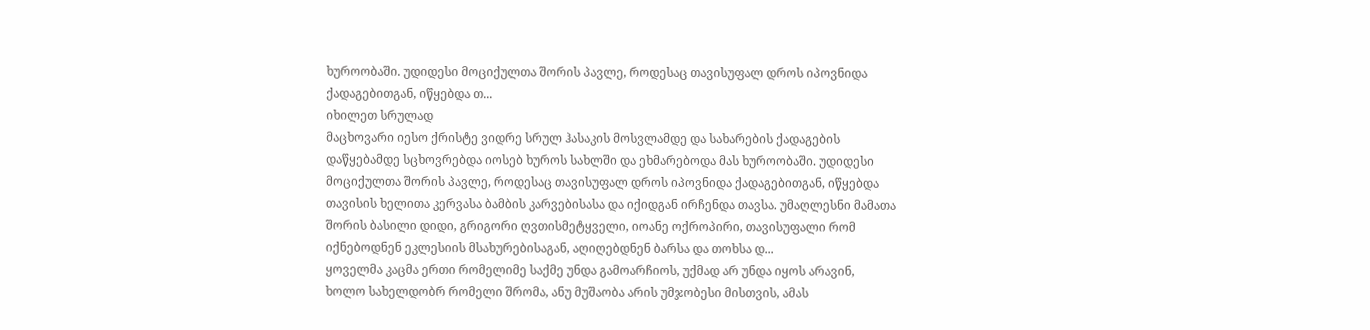ხუროობაში. უდიდესი მოციქულთა შორის პავლე, როდესაც თავისუფალ დროს იპოვნიდა ქადაგებითგან, იწყებდა თ...
იხილეთ სრულად
მაცხოვარი იესო ქრისტე ვიდრე სრულ ჰასაკის მოსვლამდე და სახარების ქადაგების დაწყებამდე სცხოვრებდა იოსებ ხუროს სახლში და ეხმარებოდა მას ხუროობაში. უდიდესი მოციქულთა შორის პავლე, როდესაც თავისუფალ დროს იპოვნიდა ქადაგებითგან, იწყებდა თავისის ხელითა კერვასა ბამბის კარვებისასა და იქიდგან ირჩენდა თავსა. უმაღლესნი მამათა შორის ბასილი დიდი, გრიგორი ღვთისმეტყველი, იოანე ოქროპირი, თავისუფალი რომ იქნებოდნენ ეკლესიის მსახურებისაგან, აღიღებდნენ ბარსა და თოხსა დ...
ყოველმა კაცმა ერთი რომელიმე საქმე უნდა გამოარჩიოს, უქმად არ უნდა იყოს არავინ, ხოლო სახელდობრ რომელი შრომა, ანუ მუშაობა არის უმჯობესი მისთვის, ამას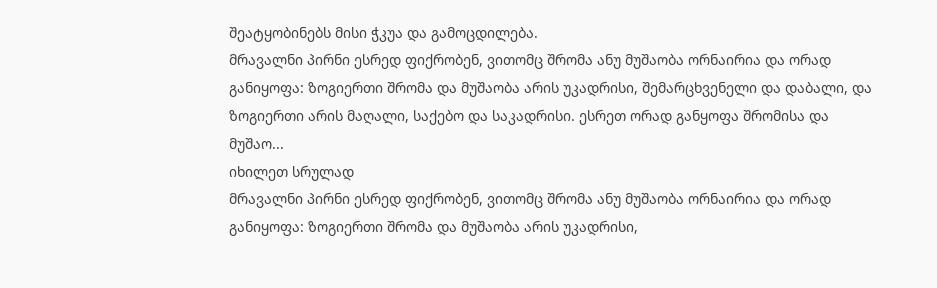შეატყობინებს მისი ჭკუა და გამოცდილება.
მრავალნი პირნი ესრედ ფიქრობენ, ვითომც შრომა ანუ მუშაობა ორნაირია და ორად განიყოფა: ზოგიერთი შრომა და მუშაობა არის უკადრისი, შემარცხვენელი და დაბალი, და ზოგიერთი არის მაღალი, საქებო და საკადრისი. ესრეთ ორად განყოფა შრომისა და მუშაო...
იხილეთ სრულად
მრავალნი პირნი ესრედ ფიქრობენ, ვითომც შრომა ანუ მუშაობა ორნაირია და ორად განიყოფა: ზოგიერთი შრომა და მუშაობა არის უკადრისი,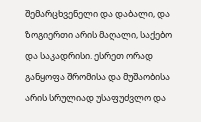შემარცხვენელი და დაბალი, და ზოგიერთი არის მაღალი, საქებო და საკადრისი. ესრეთ ორად განყოფა შრომისა და მუშაობისა არის სრულიად უსაფუძვლო და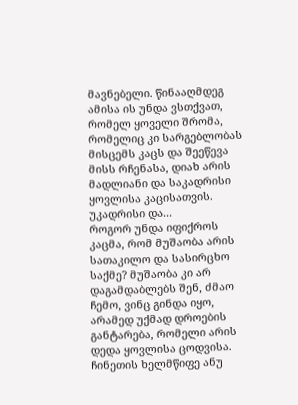მავნებელი. წინააღმდეგ ამისა ის უნდა ვსთქვათ, რომელ ყოველი შრომა, რომელიც კი სარგებლობას მისცემს კაცს და შეეწევა მისს რჩენასა, დიახ არის მადლიანი და საკადრისი ყოვლისა კაცისათვის. უკადრისი და...
როგორ უნდა იფიქროს კაცმა, რომ მუშაობა არის სათაკილო და სასირცხო საქმე? მუშაობა კი არ დაგამდაბლებს შენ, ძმაო ჩემო, ვინც გინდა იყო, არამედ უქმად დროების განტარება, რომელი არის დედა ყოვლისა ცოდვისა.
ჩინეთის ხელმწიფე ანუ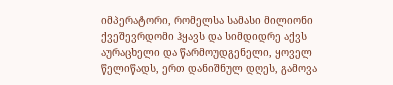იმპერატორი, რომელსა სამასი მილიონი ქვეშევრდომი ჰყავს და სიმდიდრე აქვს აურაცხელი და წარმოუდგენელი, ყოველ წელიწადს, ერთ დანიშნულ დღეს, გამოვა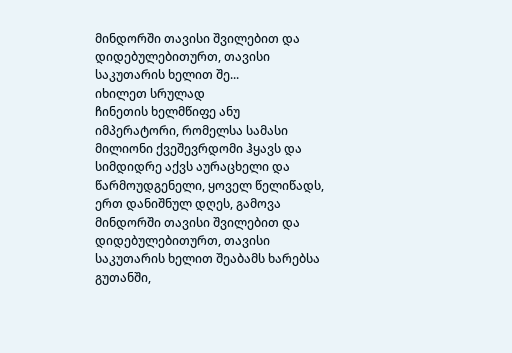მინდორში თავისი შვილებით და დიდებულებითურთ, თავისი საკუთარის ხელით შე...
იხილეთ სრულად
ჩინეთის ხელმწიფე ანუ იმპერატორი, რომელსა სამასი მილიონი ქვეშევრდომი ჰყავს და სიმდიდრე აქვს აურაცხელი და წარმოუდგენელი, ყოველ წელიწადს, ერთ დანიშნულ დღეს, გამოვა მინდორში თავისი შვილებით და დიდებულებითურთ, თავისი საკუთარის ხელით შეაბამს ხარებსა გუთანში,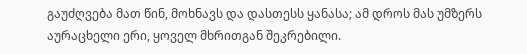გაუძღვება მათ წინ, მოხნავს და დასთესს ყანასა; ამ დროს მას უმზერს აურაცხელი ერი, ყოველ მხრითგან შეკრებილი.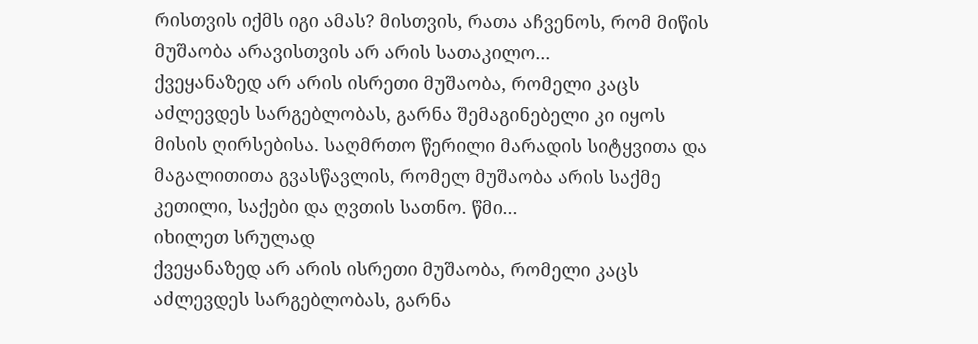რისთვის იქმს იგი ამას? მისთვის, რათა აჩვენოს, რომ მიწის მუშაობა არავისთვის არ არის სათაკილო...
ქვეყანაზედ არ არის ისრეთი მუშაობა, რომელი კაცს აძლევდეს სარგებლობას, გარნა შემაგინებელი კი იყოს მისის ღირსებისა. საღმრთო წერილი მარადის სიტყვითა და მაგალითითა გვასწავლის, რომელ მუშაობა არის საქმე კეთილი, საქები და ღვთის სათნო. წმი...
იხილეთ სრულად
ქვეყანაზედ არ არის ისრეთი მუშაობა, რომელი კაცს აძლევდეს სარგებლობას, გარნა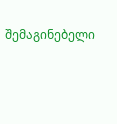შემაგინებელი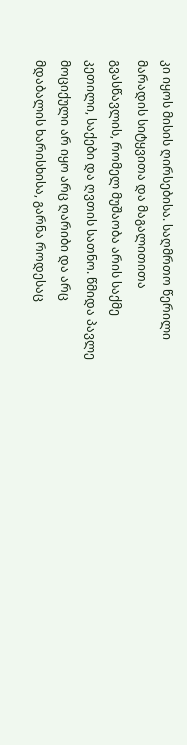კი იყოს მისის ღირსებისა. საღმრთო წერილი მარადის სიტყვითა და მაგალითითა გვასწავლის, რომელ მუშაობა არის საქმე კეთილი, საქები და ღვთის სათნო. წმიდა პავლე მოციქული არ იყო არც ღარიბი და არც მდაბალის ხარისხისა, გარნა როდესაც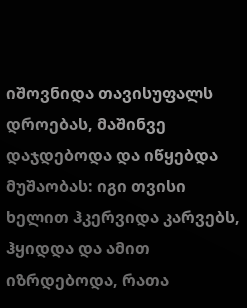იშოვნიდა თავისუფალს დროებას, მაშინვე დაჯდებოდა და იწყებდა მუშაობას: იგი თვისი ხელით ჰკერვიდა კარვებს, ჰყიდდა და ამით იზრდებოდა, რათა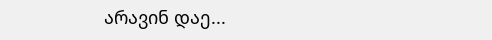არავინ დაე...